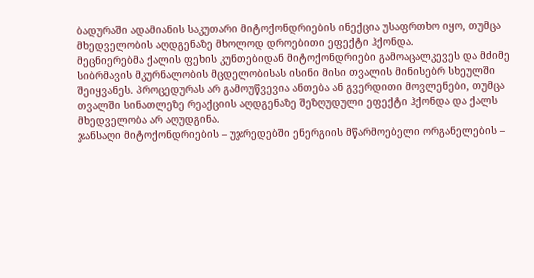ბადურაში ადამიანის საკუთარი მიტოქონდრიების ინექცია უსაფრთხო იყო, თუმცა მხედველობის აღდგენაზე მხოლოდ დროებითი ეფექტი ჰქონდა.
მეცნიერებმა ქალის ფეხის კუნთებიდან მიტოქონდრიები გამოაცალკევეს და მძიმე სიბრმავის მკურნალობის მცდელობისას ისინი მისი თვალის მინისებრ სხეულში შეიყვანეს. პროცედურას არ გამოუწვევია ანთება ან გვერდითი მოვლენები, თუმცა თვალში სინათლეზე რეაქციის აღდგენაზე შეზღუდული ეფექტი ჰქონდა და ქალს მხედველობა არ აღუდგინა.
ჯანსაღი მიტოქონდრიების – უჯრედებში ენერგიის მწარმოებელი ორგანელების –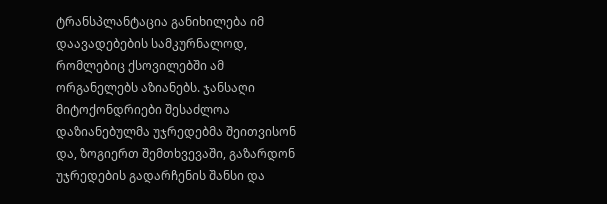ტრანსპლანტაცია განიხილება იმ დაავადებების სამკურნალოდ, რომლებიც ქსოვილებში ამ ორგანელებს აზიანებს. ჯანსაღი მიტოქონდრიები შესაძლოა დაზიანებულმა უჯრედებმა შეითვისონ და, ზოგიერთ შემთხვევაში, გაზარდონ უჯრედების გადარჩენის შანსი და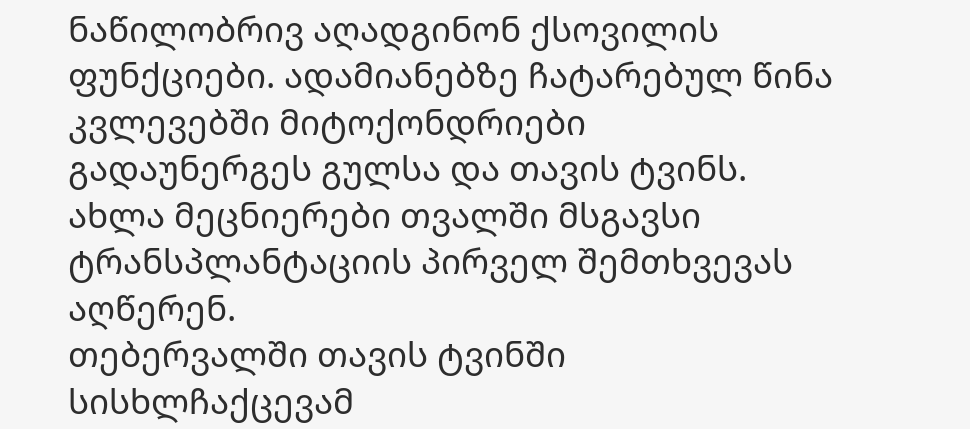ნაწილობრივ აღადგინონ ქსოვილის ფუნქციები. ადამიანებზე ჩატარებულ წინა კვლევებში მიტოქონდრიები გადაუნერგეს გულსა და თავის ტვინს. ახლა მეცნიერები თვალში მსგავსი ტრანსპლანტაციის პირველ შემთხვევას აღწერენ.
თებერვალში თავის ტვინში სისხლჩაქცევამ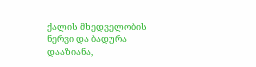ქალის მხედველობის ნერვი და ბადურა დააზიანა,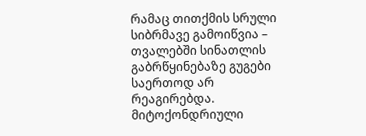რამაც თითქმის სრული სიბრმავე გამოიწვია – თვალებში სინათლის გაბრწყინებაზე გუგები საერთოდ არ რეაგირებდა. მიტოქონდრიული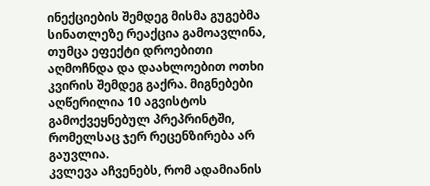ინექციების შემდეგ მისმა გუგებმა სინათლეზე რეაქცია გამოავლინა, თუმცა ეფექტი დროებითი აღმოჩნდა და დაახლოებით ოთხი კვირის შემდეგ გაქრა. მიგნებები აღწერილია 10 აგვისტოს გამოქვეყნებულ პრეპრინტში, რომელსაც ჯერ რეცენზირება არ გაუვლია.
კვლევა აჩვენებს, რომ ადამიანის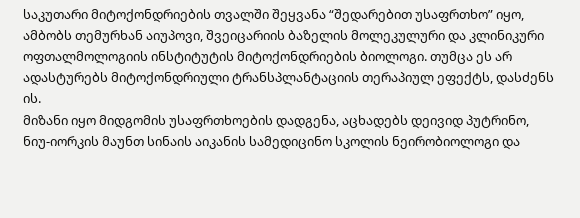საკუთარი მიტოქონდრიების თვალში შეყვანა “შედარებით უსაფრთხო” იყო, ამბობს თემურხან აიუპოვი, შვეიცარიის ბაზელის მოლეკულური და კლინიკური ოფთალმოლოგიის ინსტიტუტის მიტოქონდრიების ბიოლოგი. თუმცა ეს არ ადასტურებს მიტოქონდრიული ტრანსპლანტაციის თერაპიულ ეფექტს, დასძენს ის.
მიზანი იყო მიდგომის უსაფრთხოების დადგენა, აცხადებს დეივიდ პუტრინო, ნიუ-იორკის მაუნთ სინაის აიკანის სამედიცინო სკოლის ნეირობიოლოგი და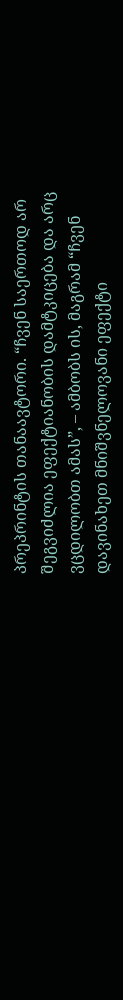პრეპრინტის თანაავტორი. “ჩვენ საერთოდ არ შეგვიძლია ეფექტიანობის დამტკიცება და არც ვცდილობთ ამას”, – ამბობს ის, მაგრამ “ჩვენ დავინახეთ მნიშვნელოვანი ეფექტი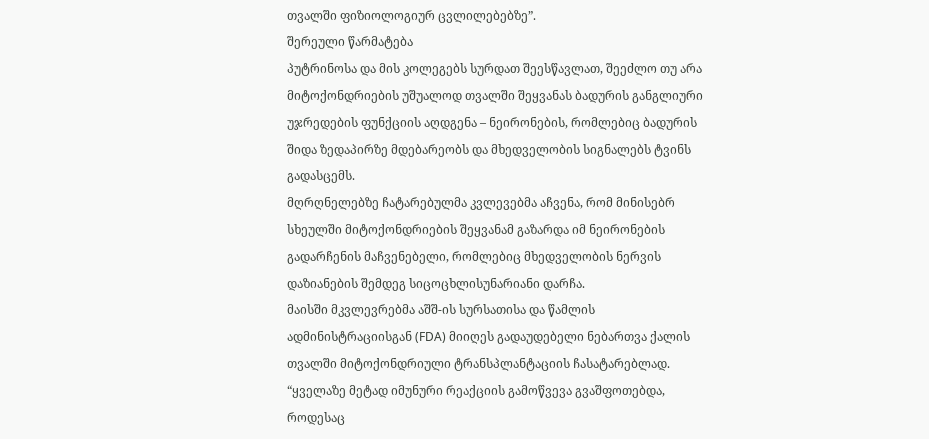თვალში ფიზიოლოგიურ ცვლილებებზე”.
შერეული წარმატება
პუტრინოსა და მის კოლეგებს სურდათ შეესწავლათ, შეეძლო თუ არა მიტოქონდრიების უშუალოდ თვალში შეყვანას ბადურის განგლიური უჯრედების ფუნქციის აღდგენა – ნეირონების, რომლებიც ბადურის შიდა ზედაპირზე მდებარეობს და მხედველობის სიგნალებს ტვინს გადასცემს.
მღრღნელებზე ჩატარებულმა კვლევებმა აჩვენა, რომ მინისებრ სხეულში მიტოქონდრიების შეყვანამ გაზარდა იმ ნეირონების გადარჩენის მაჩვენებელი, რომლებიც მხედველობის ნერვის დაზიანების შემდეგ სიცოცხლისუნარიანი დარჩა.
მაისში მკვლევრებმა აშშ-ის სურსათისა და წამლის ადმინისტრაციისგან (FDA) მიიღეს გადაუდებელი ნებართვა ქალის თვალში მიტოქონდრიული ტრანსპლანტაციის ჩასატარებლად.
“ყველაზე მეტად იმუნური რეაქციის გამოწვევა გვაშფოთებდა, როდესაც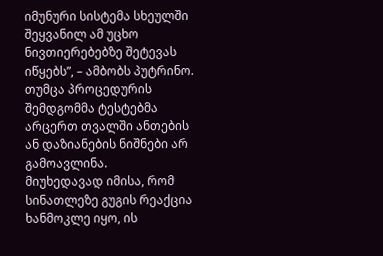იმუნური სისტემა სხეულში შეყვანილ ამ უცხო ნივთიერებებზე შეტევას იწყებს”, – ამბობს პუტრინო. თუმცა პროცედურის შემდგომმა ტესტებმა არცერთ თვალში ანთების ან დაზიანების ნიშნები არ გამოავლინა.
მიუხედავად იმისა, რომ სინათლეზე გუგის რეაქცია ხანმოკლე იყო, ის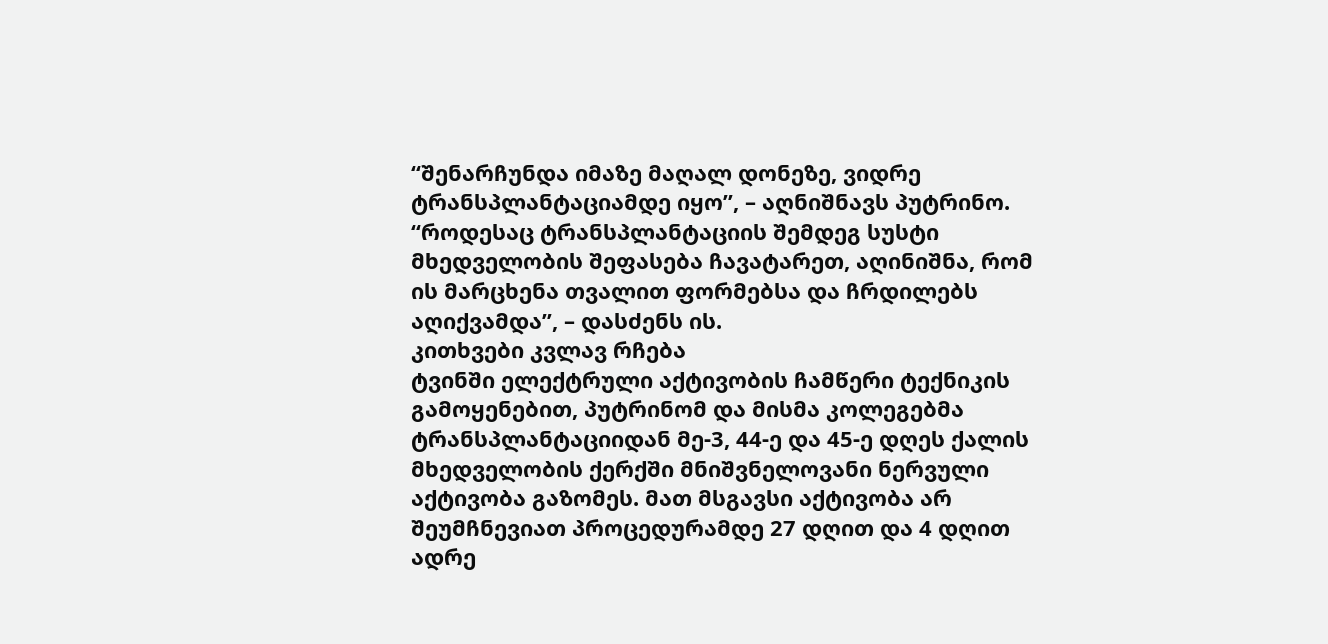“შენარჩუნდა იმაზე მაღალ დონეზე, ვიდრე ტრანსპლანტაციამდე იყო”, – აღნიშნავს პუტრინო. “როდესაც ტრანსპლანტაციის შემდეგ სუსტი მხედველობის შეფასება ჩავატარეთ, აღინიშნა, რომ ის მარცხენა თვალით ფორმებსა და ჩრდილებს აღიქვამდა”, – დასძენს ის.
კითხვები კვლავ რჩება
ტვინში ელექტრული აქტივობის ჩამწერი ტექნიკის გამოყენებით, პუტრინომ და მისმა კოლეგებმა ტრანსპლანტაციიდან მე-3, 44-ე და 45-ე დღეს ქალის მხედველობის ქერქში მნიშვნელოვანი ნერვული აქტივობა გაზომეს. მათ მსგავსი აქტივობა არ შეუმჩნევიათ პროცედურამდე 27 დღით და 4 დღით ადრე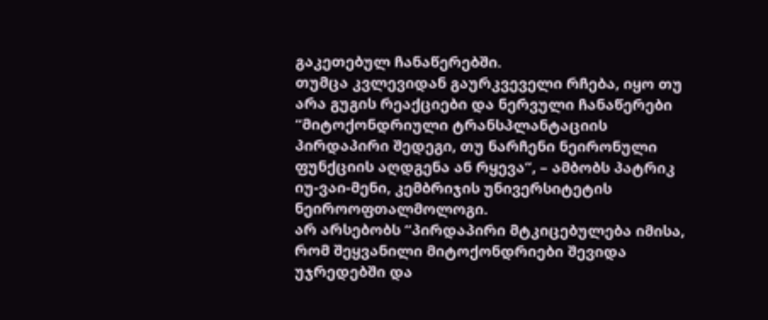გაკეთებულ ჩანაწერებში.
თუმცა კვლევიდან გაურკვეველი რჩება, იყო თუ არა გუგის რეაქციები და ნერვული ჩანაწერები “მიტოქონდრიული ტრანსპლანტაციის პირდაპირი შედეგი, თუ ნარჩენი ნეირონული ფუნქციის აღდგენა ან რყევა”, – ამბობს პატრიკ იუ-ვაი-მენი, კემბრიჯის უნივერსიტეტის ნეიროოფთალმოლოგი.
არ არსებობს “პირდაპირი მტკიცებულება იმისა, რომ შეყვანილი მიტოქონდრიები შევიდა უჯრედებში და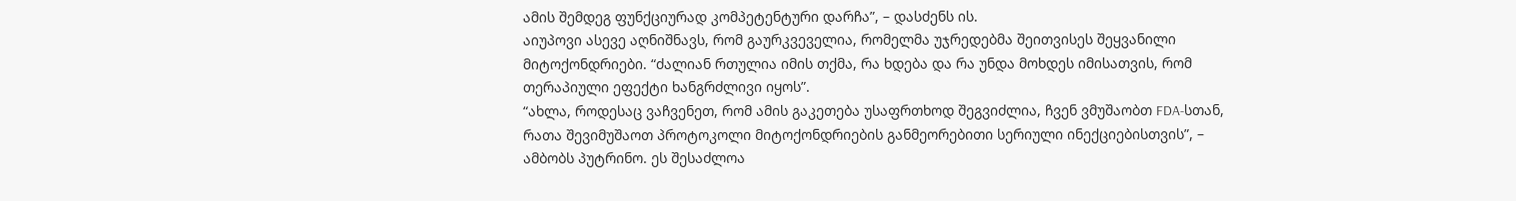ამის შემდეგ ფუნქციურად კომპეტენტური დარჩა”, – დასძენს ის.
აიუპოვი ასევე აღნიშნავს, რომ გაურკვეველია, რომელმა უჯრედებმა შეითვისეს შეყვანილი მიტოქონდრიები. “ძალიან რთულია იმის თქმა, რა ხდება და რა უნდა მოხდეს იმისათვის, რომ თერაპიული ეფექტი ხანგრძლივი იყოს”.
“ახლა, როდესაც ვაჩვენეთ, რომ ამის გაკეთება უსაფრთხოდ შეგვიძლია, ჩვენ ვმუშაობთ FDA-სთან, რათა შევიმუშაოთ პროტოკოლი მიტოქონდრიების განმეორებითი სერიული ინექციებისთვის”, – ამბობს პუტრინო. ეს შესაძლოა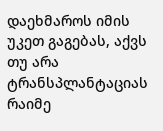დაეხმაროს იმის უკეთ გაგებას, აქვს თუ არა ტრანსპლანტაციას რაიმე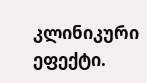კლინიკური ეფექტი.